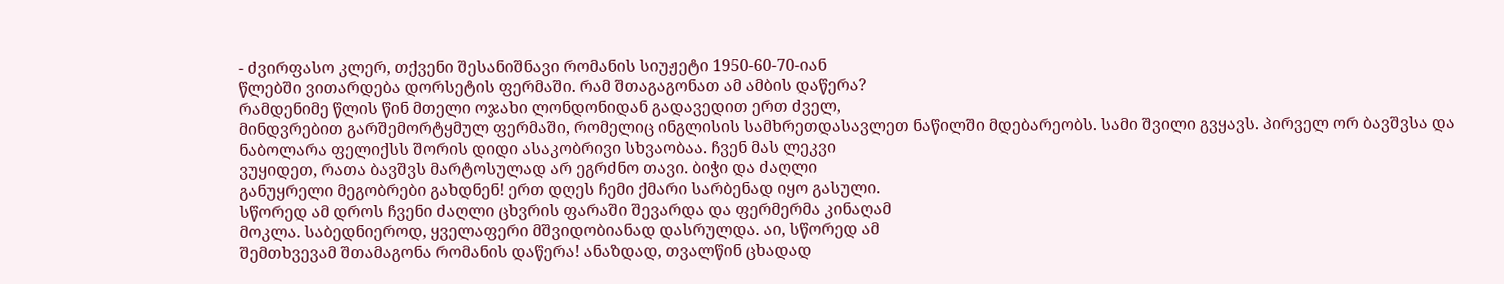- ძვირფასო კლერ, თქვენი შესანიშნავი რომანის სიუჟეტი 1950-60-70-იან
წლებში ვითარდება დორსეტის ფერმაში. რამ შთაგაგონათ ამ ამბის დაწერა?
რამდენიმე წლის წინ მთელი ოჯახი ლონდონიდან გადავედით ერთ ძველ,
მინდვრებით გარშემორტყმულ ფერმაში, რომელიც ინგლისის სამხრეთდასავლეთ ნაწილში მდებარეობს. სამი შვილი გვყავს. პირველ ორ ბავშვსა და
ნაბოლარა ფელიქსს შორის დიდი ასაკობრივი სხვაობაა. ჩვენ მას ლეკვი
ვუყიდეთ, რათა ბავშვს მარტოსულად არ ეგრძნო თავი. ბიჭი და ძაღლი
განუყრელი მეგობრები გახდნენ! ერთ დღეს ჩემი ქმარი სარბენად იყო გასული.
სწორედ ამ დროს ჩვენი ძაღლი ცხვრის ფარაში შევარდა და ფერმერმა კინაღამ
მოკლა. საბედნიეროდ, ყველაფერი მშვიდობიანად დასრულდა. აი, სწორედ ამ
შემთხვევამ შთამაგონა რომანის დაწერა! ანაზდად, თვალწინ ცხადად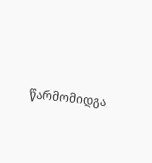წარმომიდგა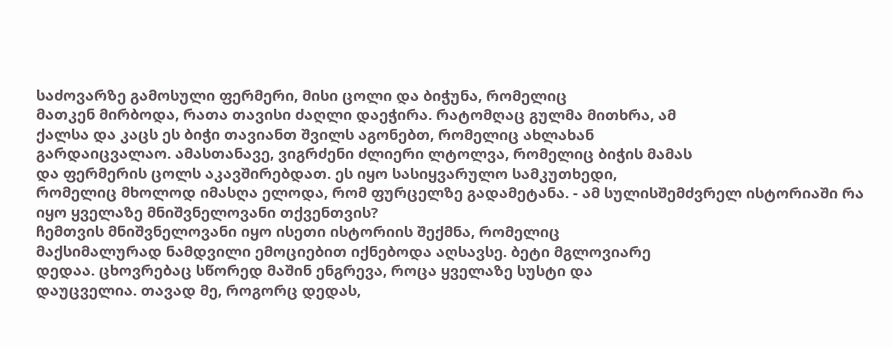საძოვარზე გამოსული ფერმერი, მისი ცოლი და ბიჭუნა, რომელიც
მათკენ მირბოდა, რათა თავისი ძაღლი დაეჭირა. რატომღაც გულმა მითხრა, ამ
ქალსა და კაცს ეს ბიჭი თავიანთ შვილს აგონებთ, რომელიც ახლახან
გარდაიცვალაო. ამასთანავე, ვიგრძენი ძლიერი ლტოლვა, რომელიც ბიჭის მამას
და ფერმერის ცოლს აკავშირებდათ. ეს იყო სასიყვარულო სამკუთხედი,
რომელიც მხოლოდ იმასღა ელოდა, რომ ფურცელზე გადამეტანა. - ამ სულისშემძვრელ ისტორიაში რა იყო ყველაზე მნიშვნელოვანი თქვენთვის?
ჩემთვის მნიშვნელოვანი იყო ისეთი ისტორიის შექმნა, რომელიც
მაქსიმალურად ნამდვილი ემოციებით იქნებოდა აღსავსე. ბეტი მგლოვიარე
დედაა. ცხოვრებაც სწორედ მაშინ ენგრევა, როცა ყველაზე სუსტი და
დაუცველია. თავად მე, როგორც დედას,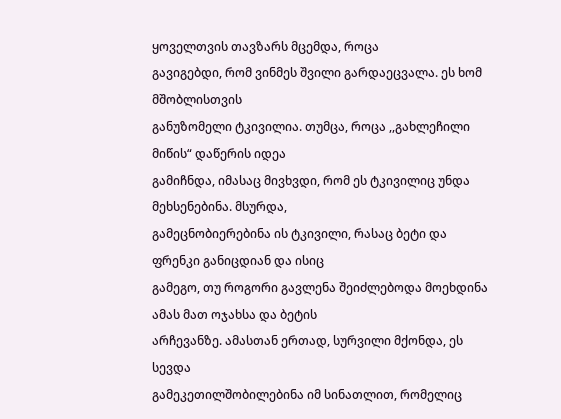ყოველთვის თავზარს მცემდა, როცა
გავიგებდი, რომ ვინმეს შვილი გარდაეცვალა. ეს ხომ მშობლისთვის
განუზომელი ტკივილია. თუმცა, როცა ,,გახლეჩილი მიწის“ დაწერის იდეა
გამიჩნდა, იმასაც მივხვდი, რომ ეს ტკივილიც უნდა მეხსენებინა. მსურდა,
გამეცნობიერებინა ის ტკივილი, რასაც ბეტი და ფრენკი განიცდიან და ისიც
გამეგო, თუ როგორი გავლენა შეიძლებოდა მოეხდინა ამას მათ ოჯახსა და ბეტის
არჩევანზე. ამასთან ერთად, სურვილი მქონდა, ეს სევდა
გამეკეთილშობილებინა იმ სინათლით, რომელიც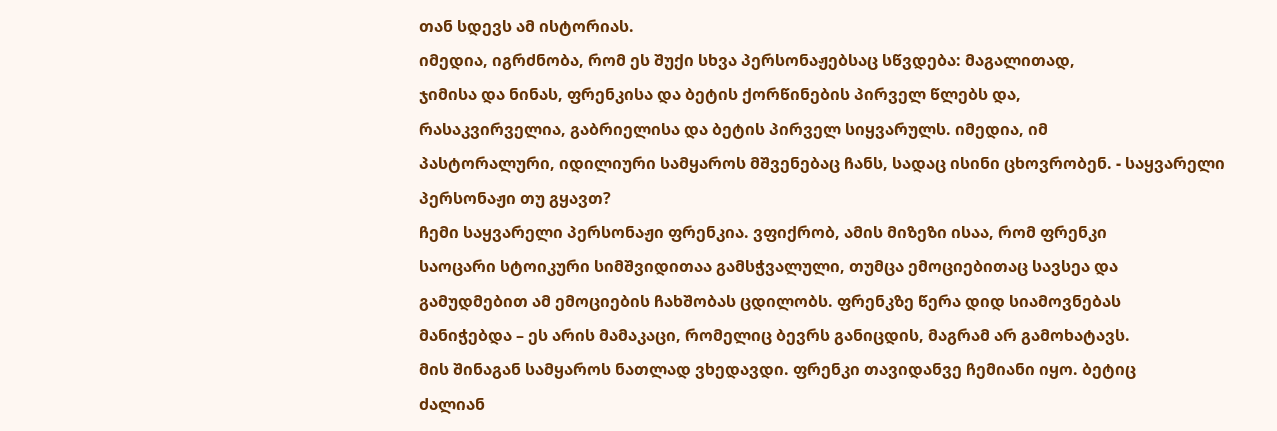თან სდევს ამ ისტორიას.
იმედია, იგრძნობა, რომ ეს შუქი სხვა პერსონაჟებსაც სწვდება: მაგალითად,
ჯიმისა და ნინას, ფრენკისა და ბეტის ქორწინების პირველ წლებს და,
რასაკვირველია, გაბრიელისა და ბეტის პირველ სიყვარულს. იმედია, იმ
პასტორალური, იდილიური სამყაროს მშვენებაც ჩანს, სადაც ისინი ცხოვრობენ. - საყვარელი პერსონაჟი თუ გყავთ?
ჩემი საყვარელი პერსონაჟი ფრენკია. ვფიქრობ, ამის მიზეზი ისაა, რომ ფრენკი
საოცარი სტოიკური სიმშვიდითაა გამსჭვალული, თუმცა ემოციებითაც სავსეა და
გამუდმებით ამ ემოციების ჩახშობას ცდილობს. ფრენკზე წერა დიდ სიამოვნებას
მანიჭებდა – ეს არის მამაკაცი, რომელიც ბევრს განიცდის, მაგრამ არ გამოხატავს.
მის შინაგან სამყაროს ნათლად ვხედავდი. ფრენკი თავიდანვე ჩემიანი იყო. ბეტიც
ძალიან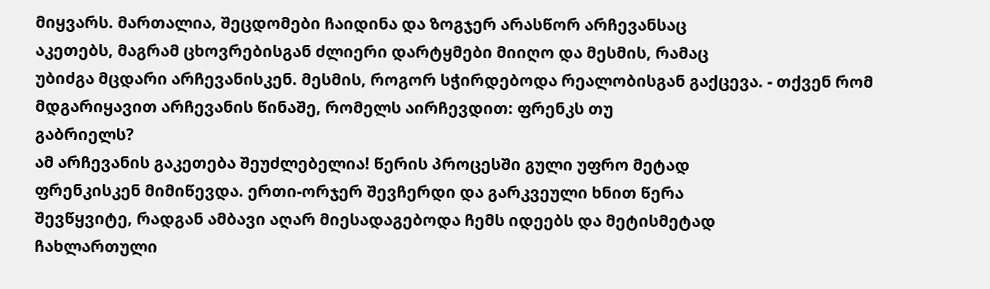მიყვარს. მართალია, შეცდომები ჩაიდინა და ზოგჯერ არასწორ არჩევანსაც
აკეთებს, მაგრამ ცხოვრებისგან ძლიერი დარტყმები მიიღო და მესმის, რამაც
უბიძგა მცდარი არჩევანისკენ. მესმის, როგორ სჭირდებოდა რეალობისგან გაქცევა. - თქვენ რომ მდგარიყავით არჩევანის წინაშე, რომელს აირჩევდით: ფრენკს თუ
გაბრიელს?
ამ არჩევანის გაკეთება შეუძლებელია! წერის პროცესში გული უფრო მეტად
ფრენკისკენ მიმიწევდა. ერთი-ორჯერ შევჩერდი და გარკვეული ხნით წერა
შევწყვიტე, რადგან ამბავი აღარ მიესადაგებოდა ჩემს იდეებს და მეტისმეტად
ჩახლართული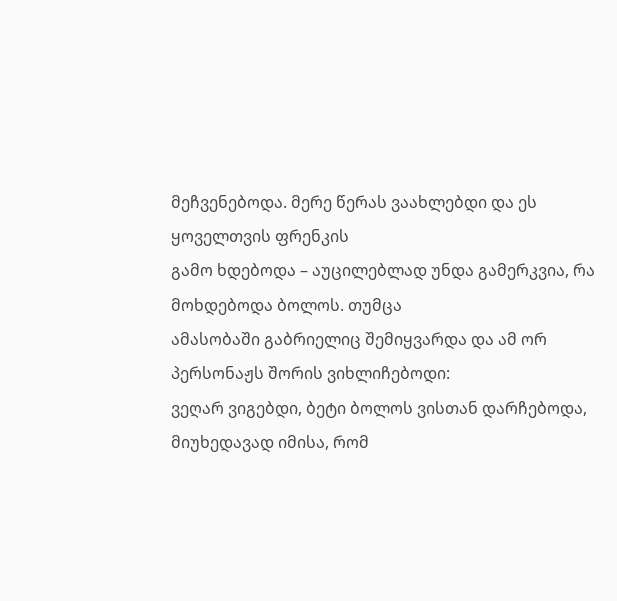მეჩვენებოდა. მერე წერას ვაახლებდი და ეს ყოველთვის ფრენკის
გამო ხდებოდა – აუცილებლად უნდა გამერკვია, რა მოხდებოდა ბოლოს. თუმცა
ამასობაში გაბრიელიც შემიყვარდა და ამ ორ პერსონაჟს შორის ვიხლიჩებოდი:
ვეღარ ვიგებდი, ბეტი ბოლოს ვისთან დარჩებოდა, მიუხედავად იმისა, რომ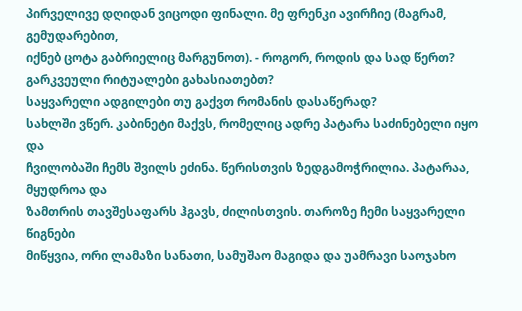პირველივე დღიდან ვიცოდი ფინალი. მე ფრენკი ავირჩიე (მაგრამ, გემუდარებით,
იქნებ ცოტა გაბრიელიც მარგუნოთ). - როგორ, როდის და სად წერთ? გარკვეული რიტუალები გახასიათებთ?
საყვარელი ადგილები თუ გაქვთ რომანის დასაწერად?
სახლში ვწერ. კაბინეტი მაქვს, რომელიც ადრე პატარა საძინებელი იყო და
ჩვილობაში ჩემს შვილს ეძინა. წერისთვის ზედგამოჭრილია. პატარაა, მყუდროა და
ზამთრის თავშესაფარს ჰგავს, ძილისთვის. თაროზე ჩემი საყვარელი წიგნები
მიწყვია, ორი ლამაზი სანათი, სამუშაო მაგიდა და უამრავი საოჯახო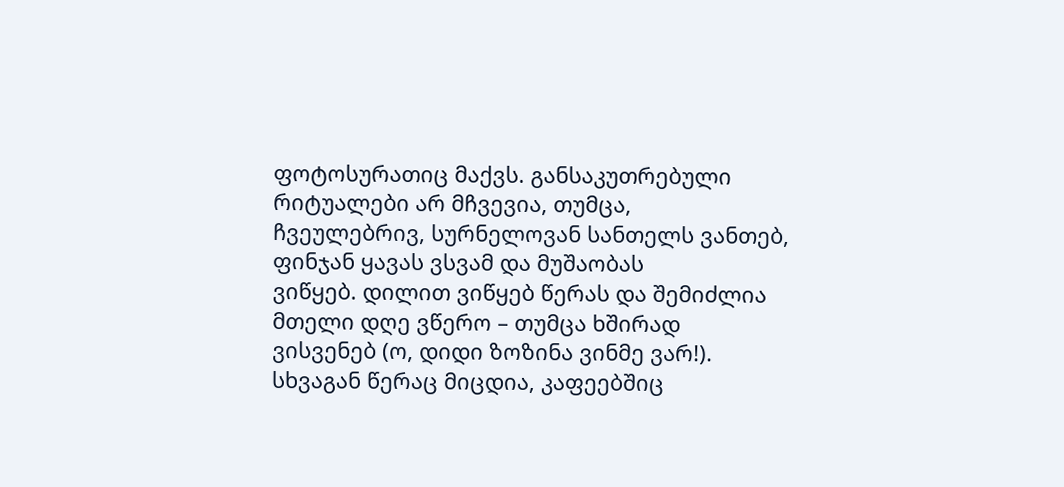ფოტოსურათიც მაქვს. განსაკუთრებული რიტუალები არ მჩვევია, თუმცა,
ჩვეულებრივ, სურნელოვან სანთელს ვანთებ, ფინჯან ყავას ვსვამ და მუშაობას
ვიწყებ. დილით ვიწყებ წერას და შემიძლია მთელი დღე ვწერო – თუმცა ხშირად
ვისვენებ (ო, დიდი ზოზინა ვინმე ვარ!). სხვაგან წერაც მიცდია, კაფეებშიც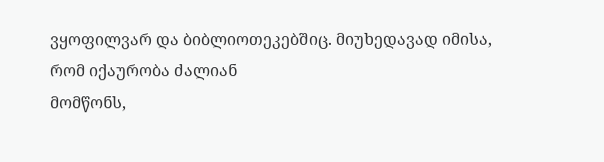ვყოფილვარ და ბიბლიოთეკებშიც. მიუხედავად იმისა, რომ იქაურობა ძალიან
მომწონს,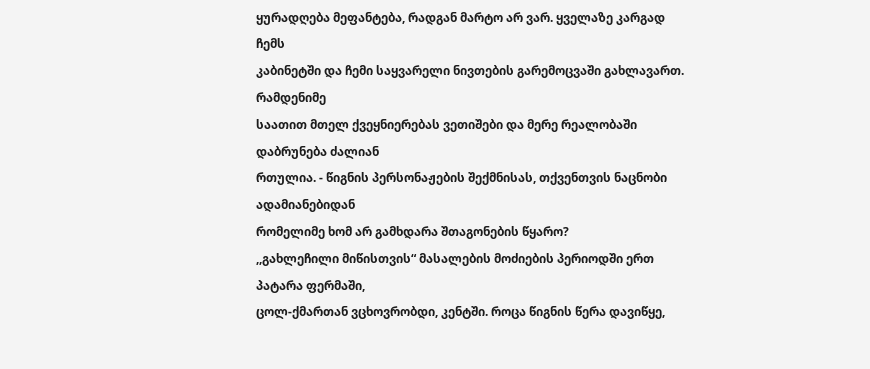ყურადღება მეფანტება, რადგან მარტო არ ვარ. ყველაზე კარგად ჩემს
კაბინეტში და ჩემი საყვარელი ნივთების გარემოცვაში გახლავართ. რამდენიმე
საათით მთელ ქვეყნიერებას ვეთიშები და მერე რეალობაში დაბრუნება ძალიან
რთულია. - წიგნის პერსონაჟების შექმნისას, თქვენთვის ნაცნობი ადამიანებიდან
რომელიმე ხომ არ გამხდარა შთაგონების წყარო?
,,გახლეჩილი მიწისთვის“ მასალების მოძიების პერიოდში ერთ პატარა ფერმაში,
ცოლ-ქმართან ვცხოვრობდი, კენტში. როცა წიგნის წერა დავიწყე,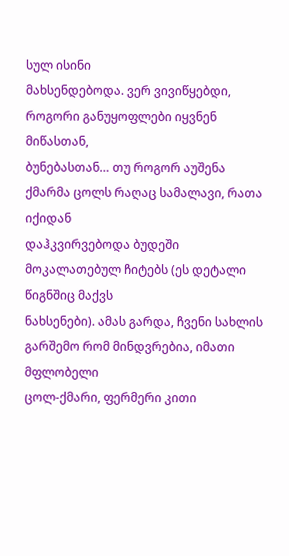სულ ისინი
მახსენდებოდა. ვერ ვივიწყებდი, როგორი განუყოფლები იყვნენ მიწასთან,
ბუნებასთან… თუ როგორ აუშენა ქმარმა ცოლს რაღაც სამალავი, რათა იქიდან
დაჰკვირვებოდა ბუდეში მოკალათებულ ჩიტებს (ეს დეტალი წიგნშიც მაქვს
ნახსენები). ამას გარდა, ჩვენი სახლის გარშემო რომ მინდვრებია, იმათი მფლობელი
ცოლ-ქმარი, ფერმერი კითი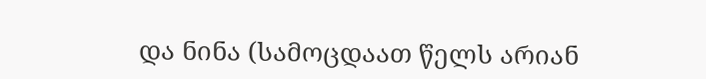და ნინა (სამოცდაათ წელს არიან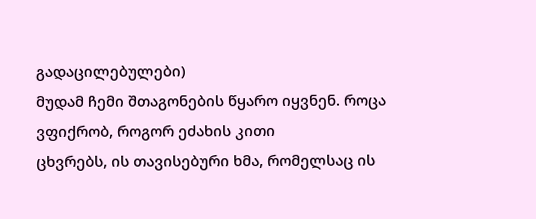გადაცილებულები)
მუდამ ჩემი შთაგონების წყარო იყვნენ. როცა ვფიქრობ, როგორ ეძახის კითი
ცხვრებს, ის თავისებური ხმა, რომელსაც ის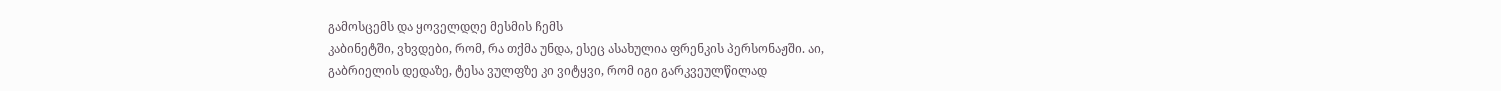გამოსცემს და ყოველდღე მესმის ჩემს
კაბინეტში, ვხვდები, რომ, რა თქმა უნდა, ესეც ასახულია ფრენკის პერსონაჟში. აი,
გაბრიელის დედაზე, ტესა ვულფზე კი ვიტყვი, რომ იგი გარკვეულწილად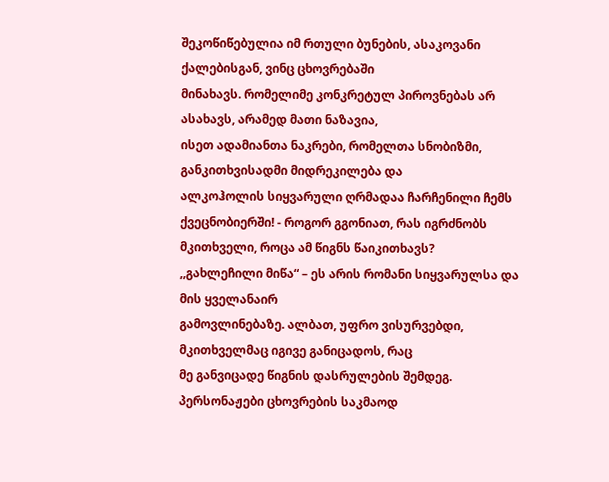შეკოწიწებულია იმ რთული ბუნების, ასაკოვანი ქალებისგან, ვინც ცხოვრებაში
მინახავს. რომელიმე კონკრეტულ პიროვნებას არ ასახავს, არამედ მათი ნაზავია,
ისეთ ადამიანთა ნაკრები, რომელთა სნობიზმი, განკითხვისადმი მიდრეკილება და
ალკოჰოლის სიყვარული ღრმადაა ჩარჩენილი ჩემს ქვეცნობიერში! - როგორ გგონიათ, რას იგრძნობს მკითხველი, როცა ამ წიგნს წაიკითხავს?
,,გახლეჩილი მიწა“ – ეს არის რომანი სიყვარულსა და მის ყველანაირ
გამოვლინებაზე. ალბათ, უფრო ვისურვებდი, მკითხველმაც იგივე განიცადოს, რაც
მე განვიცადე წიგნის დასრულების შემდეგ. პერსონაჟები ცხოვრების საკმაოდ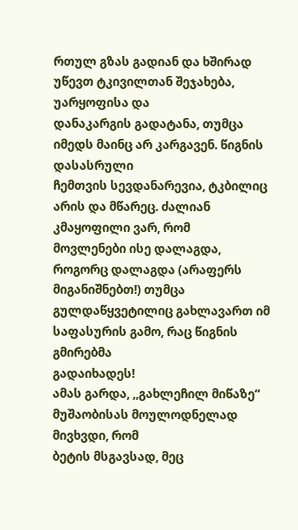რთულ გზას გადიან და ხშირად უწევთ ტკივილთან შეჯახება, უარყოფისა და
დანაკარგის გადატანა, თუმცა იმედს მაინც არ კარგავენ. წიგნის დასასრული
ჩემთვის სევდანარევია, ტკბილიც არის და მწარეც. ძალიან კმაყოფილი ვარ, რომ
მოვლენები ისე დალაგდა, როგორც დალაგდა (არაფერს მიგანიშნებთ!) თუმცა
გულდაწყვეტილიც გახლავართ იმ საფასურის გამო, რაც წიგნის გმირებმა
გადაიხადეს!
ამას გარდა, ,,გახლეჩილ მიწაზე“ მუშაობისას მოულოდნელად მივხვდი, რომ
ბეტის მსგავსად, მეც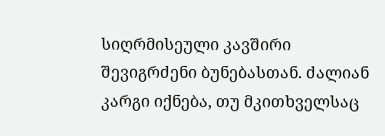სიღრმისეული კავშირი შევიგრძენი ბუნებასთან. ძალიან
კარგი იქნება, თუ მკითხველსაც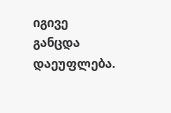იგივე განცდა დაეუფლება.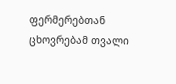ფერმერებთან
ცხოვრებამ თვალი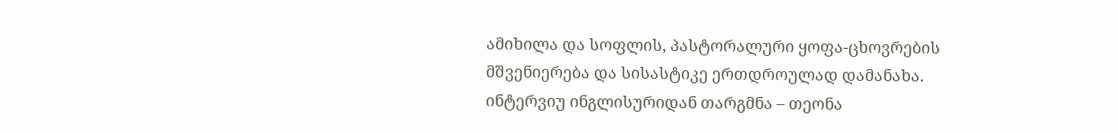ამიხილა და სოფლის, პასტორალური ყოფა-ცხოვრების
მშვენიერება და სისასტიკე ერთდროულად დამანახა. ინტერვიუ ინგლისურიდან თარგმნა – თეონა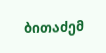ბითაძემ